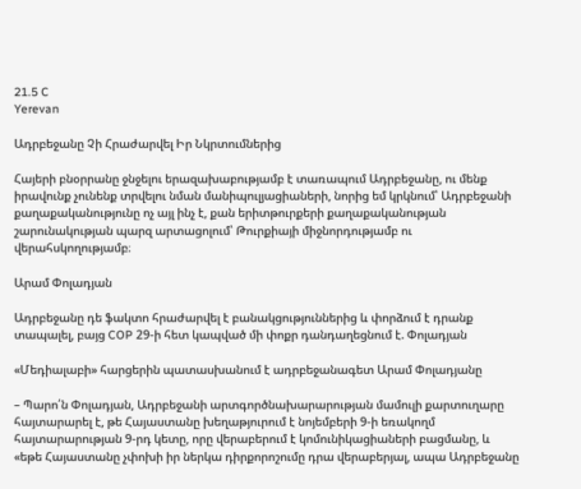21.5 C
Yerevan

Ադրբեջանը Չի Հրաժարվել Իր Նկրտումներից

Հայերի բնօրրանը ջնջելու երազախաբությամբ է տառապում Ադրբեջանը, ու մենք իրավունք չունենք տրվելու նման մանիպուլյացիաների, նորից եմ կրկնում՝ Ադրբեջանի քաղաքականությունը ոչ այլ ինչ է, քան երիտթուրքերի քաղաքականության շարունակության պարզ արտացոլում՝ Թուրքիայի միջնորդությամբ ու վերահսկողությամբ։

Արամ Փոլադյան

Ադրբեջանը դե ֆակտո հրաժարվել է բանակցություններից և փորձում է դրանք տապալել, բայց COP 29‑ի հետ կապված մի փոքր դանդաղեցնում է. Փոլադյան

«Մեդիալաբի» հարցերին պատասխանում է ադրբեջանագետ Արամ Փոլադյանը

– Պարո՛ն Փոլադյան, Ադրբեջանի արտգործնախարարության մամուլի քարտուղարը հայտարարել է, թե Հայաստանը խեղաթյուրում է նոյեմբերի 9‑ի եռակողմ հայտարարության 9‑րդ կետը, որը վերաբերում է կոմունիկացիաների բացմանը, և «եթե Հայաստանը չփոխի իր ներկա դիրքորոշումը դրա վերաբերյալ, ապա Ադրբեջանը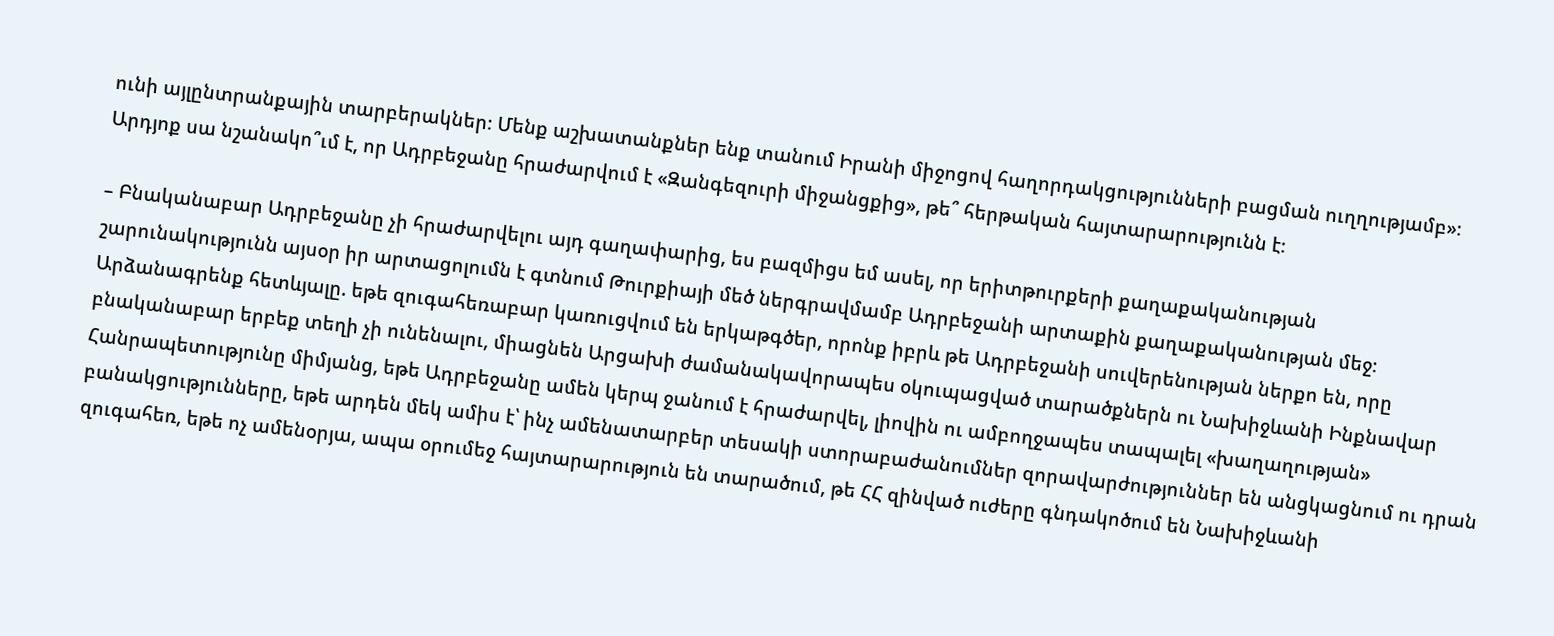ունի այլընտրանքային տարբերակներ։ Մենք աշխատանքներ ենք տանում Իրանի միջոցով հաղորդակցությունների բացման ուղղությամբ»։ Արդյոք սա նշանակո՞ւմ է, որ Ադրբեջանը հրաժարվում է «Զանգեզուրի միջանցքից», թե՞ հերթական հայտարարությունն է։

– Բնականաբար Ադրբեջանը չի հրաժարվելու այդ գաղափարից, ես բազմիցս եմ ասել, որ երիտթուրքերի քաղաքականության շարունակությունն այսօր իր արտացոլումն է գտնում Թուրքիայի մեծ ներգրավմամբ Ադրբեջանի արտաքին քաղաքականության մեջ։ Արձանագրենք հետևյալը. եթե զուգահեռաբար կառուցվում են երկաթգծեր, որոնք իբրև թե Ադրբեջանի սուվերենության ներքո են, որը բնականաբար երբեք տեղի չի ունենալու, միացնեն Արցախի ժամանակավորապես օկուպացված տարածքներն ու Նախիջևանի Ինքնավար Հանրապետությունը միմյանց, եթե Ադրբեջանը ամեն կերպ ջանում է հրաժարվել, լիովին ու ամբողջապես տապալել «խաղաղության» բանակցությունները, եթե արդեն մեկ ամիս է՝ ինչ ամենատարբեր տեսակի ստորաբաժանումներ զորավարժություններ են անցկացնում ու դրան զուգահեռ, եթե ոչ ամենօրյա, ապա օրումեջ հայտարարություն են տարածում, թե ՀՀ զինված ուժերը գնդակոծում են Նախիջևանի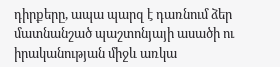դիրքերը, ապա պարզ է դառնում ձեր մատնանշած պաշտոնյայի ասածի ու իրականության միջև առկա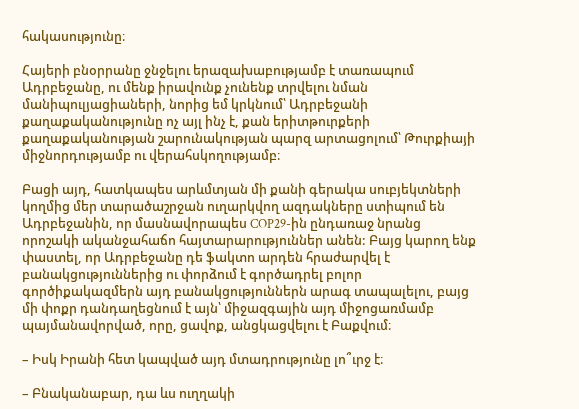հակասությունը։

Հայերի բնօրրանը ջնջելու երազախաբությամբ է տառապում Ադրբեջանը, ու մենք իրավունք չունենք տրվելու նման մանիպուլյացիաների, նորից եմ կրկնում՝ Ադրբեջանի քաղաքականությունը ոչ այլ ինչ է, քան երիտթուրքերի քաղաքականության շարունակության պարզ արտացոլում՝ Թուրքիայի միջնորդությամբ ու վերահսկողությամբ։

Բացի այդ, հատկապես արևմտյան մի քանի գերակա սուբյեկտների կողմից մեր տարածաշրջան ուղարկվող ազդակները ստիպում են Ադրբեջանին, որ մասնավորապես COP29-ին ընդառաջ նրանց որոշակի ականջահաճո հայտարարություններ անեն: Բայց կարող ենք փաստել, որ Ադրբեջանը դե ֆակտո արդեն հրաժարվել է բանակցություններից ու փորձում է գործադրել բոլոր գործիքակազմերն այդ բանակցություններն արագ տապալելու, բայց մի փոքր դանդաղեցնում է այն՝ միջազգային այդ միջոցառմամբ պայմանավորված, որը, ցավոք, անցկացվելու է Բաքվում։

– Իսկ Իրանի հետ կապված այդ մտադրությունը լո՞ւրջ է։

– Բնականաբար, դա ևս ուղղակի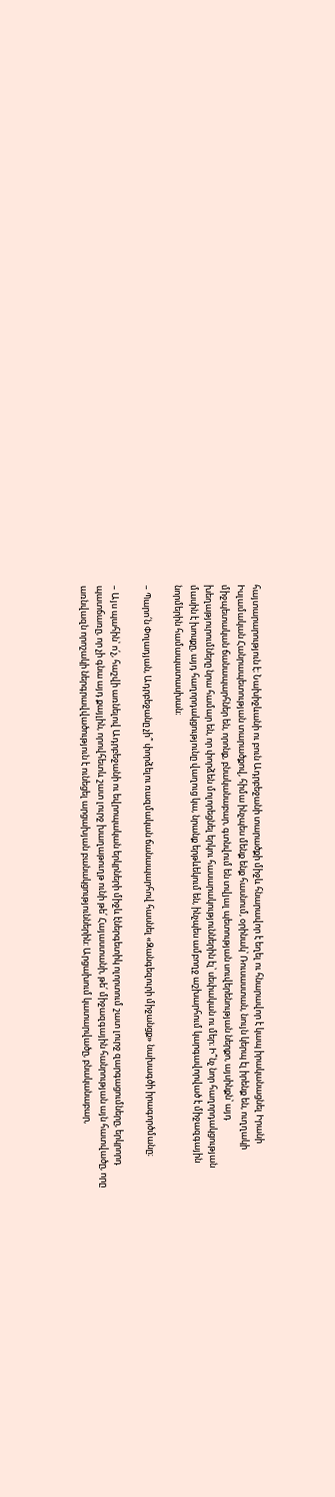հայտարարություն է։ Նախիջևանի ու բուն Ադրբեջանի տարածքի միջև հնարավոր է եղել ու հնարավոր է կապ իրականացնել Իրանի Իսլամական Հանրապետության տարածքով, հիմա ինչպես մենք ենք հասնում, օրինակ՝ Ռուսաստան, նույն կերպ էլ իրենք են, ուղղակի միջպետական ճանապարհներ են, որոնք, բնականաբար, գտնվում են տվյալ պետության սուվերենության ներքո, այսինքն՝ այդ խեղաթյուրումները նրա համար են, որ փորձեն մոլորեցնել երկու հասարակություններին էլ՝ սեփական ու մեր։ Ի՞նչ նոր հաղորդակցության մասին է խոսքը, այդ հաղորդակցությունը վաղուց կա, նրանք երթևեկում են, ինչպես ամբողջ աշխարհում կարգավորված է միջազգային նորմերին համապատասխան։

– Պարո՛ն Փոլադյան, Ադրբեջանը չի՞ փորձելու ռազմական ճանապարհով հասնել «Զանգեզուրի միջանցք» նախագծի իրագործմանը։

– Այս պահին՝ ո՛չ, հաշվի առնելով Ադրբեջանի ու եվրոպական երկրների միջև էներգետիկ ոլորտում շատ լուրջ զարգացումները, երկրորդ պատճառը, որ չի գնա այդ քայլին, որովհետև շատ լուրջ խաղաթուղթ ունի թե՛ Հայաստանի, թե՛ միջազգային հանրության այն հատվածը, որը առնվազն որոշակի ներգրավվածություն է ունեցել արցախյան բանակցություններին: Արցախում կատարվածը, բնականաբար,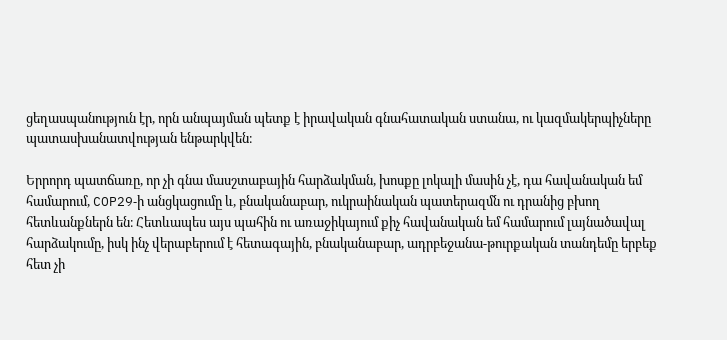ցեղասպանություն էր, որն անպայման պետք է իրավական գնահատական ստանա, ու կազմակերպիչները պատասխանատվության ենթարկվեն։

Երրորդ պատճառը, որ չի գնա մասշտաբային հարձակման, խոսքը լոկալի մասին չէ, դա հավանական եմ համարում, COP29‑ի անցկացումը և, բնականաբար, ուկրաինական պատերազմն ու դրանից բխող հետևանքներն են։ Հետևապես այս պահին ու առաջիկայում քիչ հավանական եմ համարում լայնածավալ հարձակումը, իսկ ինչ վերաբերում է հետագային, բնականաբար, ադրբեջանա-թուրքական տանդեմը երբեք հետ չի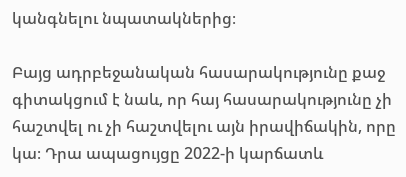կանգնելու նպատակներից։

Բայց ադրբեջանական հասարակությունը քաջ գիտակցում է նաև, որ հայ հասարակությունը չի հաշտվել ու չի հաշտվելու այն իրավիճակին, որը կա։ Դրա ապացույցը 2022‑ի կարճատև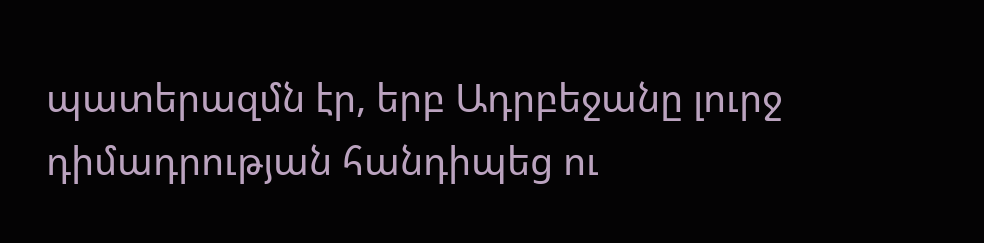պատերազմն էր, երբ Ադրբեջանը լուրջ դիմադրության հանդիպեց ու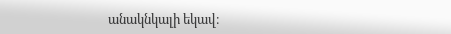անակնկալի եկավ։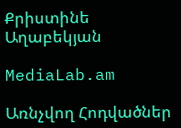Քրիստինե Աղաբեկյան

MediaLab.am

Առնչվող Հոդվածներ